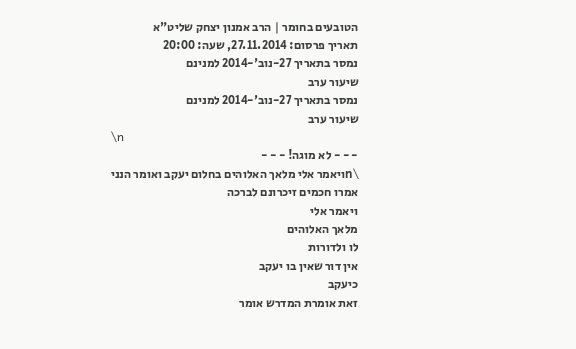הטובעים בחומר | הרב אמנון יצחק שליט"א
תאריך פרסום: 27.11.2014, שעה: 20:00
נמסר בתאריך 27-נוב'-2014 למנינם
שיעור ערב
נמסר בתאריך 27-נוב'-2014 למנינם
שיעור ערב
\n
- - - לא מוגה! - - -
\nויאמר אלי מלאך האלוהים בחלום יעקב ואומר הנני
אמרו חכמים זיכרונם לברכה
ויאמר אלי
מלאך האלוהים
לו ולדורות
אין דור שאין בו יעקב
כיעקב
זאת אומרת המדרש אומר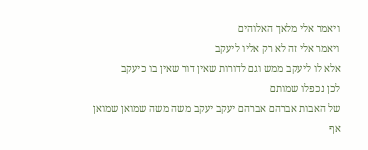ויאמר אלי מלאך האלוהים
ויאמר אלי זה לא רק אליו ליעקב
אלא לו ליעקב ממש וגם לדורות שאין דור שאין בו כיעקב
לכן נכפלו שמותם
של האבות אברהם אברהם יעקב יעקב משה משה שמואן שמואן
אף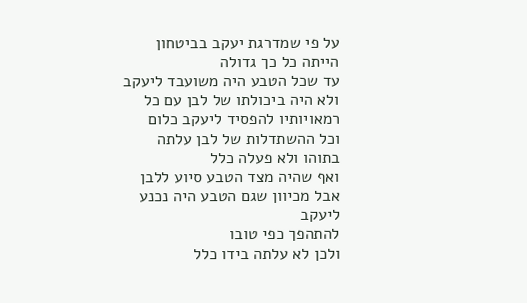על פי שמדרגת יעקב בביטחון הייתה כל כך גדולה
עד שכל הטבע היה משועבד ליעקב
ולא היה ביכולתו של לבן עם כל רמאויותיו להפסיד ליעקב כלום
וכל ההשתדלות של לבן עלתה בתוהו ולא פעלה כלל
ואף שהיה מצד הטבע סיוע ללבן
אבל מכיוון שגם הטבע היה נכנע ליעקב
להתהפך כפי טובו
ולכן לא עלתה בידו כלל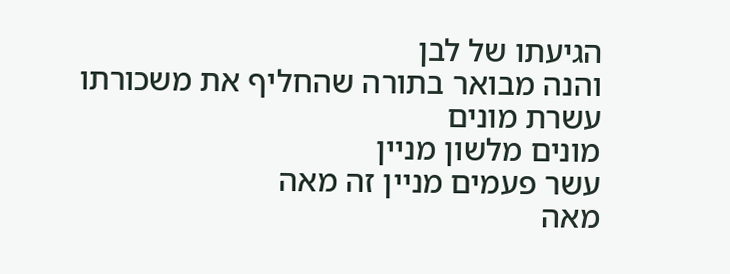הגיעתו של לבן
והנה מבואר בתורה שהחליף את משכורתו עשרת מונים
מונים מלשון מניין
עשר פעמים מניין זה מאה
מאה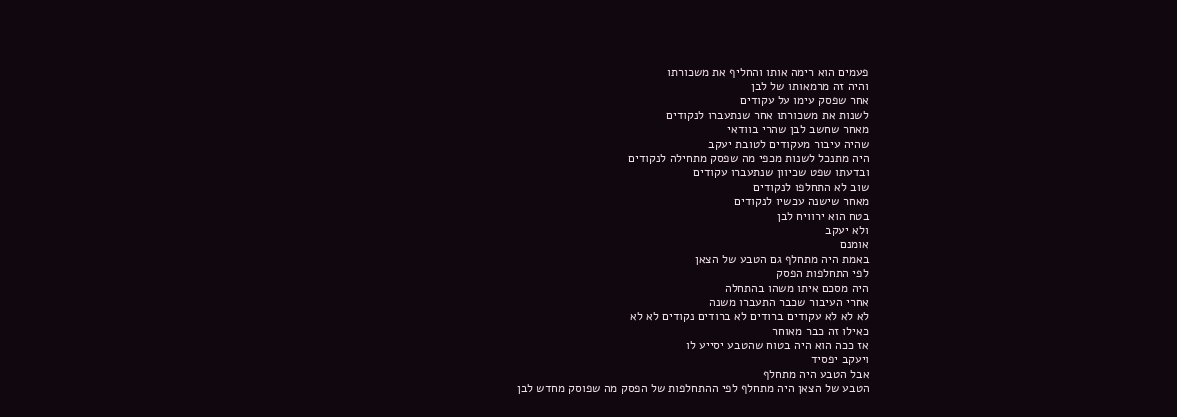פעמים הוא רימה אותו והחליף את משכורתו
והיה זה מרמאותו של לבן
אחר שפסק עימו על עקודים
לשנות את משכורתו אחר שנתעברו לנקודים
מאחר שחשב לבן שהרי בוודאי
שהיה עיבור מעקודים לטובת יעקב
היה מתנכל לשנות מכפי מה שפסק מתחילה לנקודים
ובדעתו שפט שכיוון שנתעברו עקודים
שוב לא התחלפו לנקודים
מאחר שישנה עכשיו לנקודים
בטח הוא ירוויח לבן
ולא יעקב
אומנם
באמת היה מתחלף גם הטבע של הצאן
לפי התחלפות הפסק
היה מסכם איתו משהו בהתחלה
אחרי העיבור שכבר התעברו משנה
לא לא לא עקודים ברודים לא ברודים נקודים לא לא
כאילו זה כבר מאוחר
אז ככה הוא היה בטוח שהטבע יסייע לו
ויעקב יפסיד
אבל הטבע היה מתחלף
הטבע של הצאן היה מתחלף לפי ההתחלפות של הפסק מה שפוסק מחדש לבן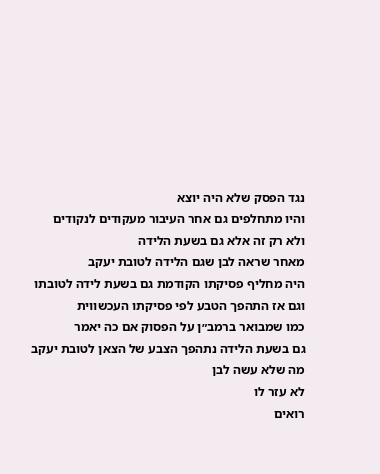נגד הפסק שלא היה יוצא
והיו מתחלפים גם אחר העיבור מעקודים לנקודים
ולא רק זה אלא גם בשעת הלידה
מאחר שראה לבן שגם הלידה לטובת יעקב
היה מחליף פסיקתו הקודמת גם בשעת לידה לטובתו
וגם אז התהפך הטבע לפי פסיקתו העכשווית
כמו שמבואר ברמב״ן על הפסוק אם כה יאמר
גם בשעת הלידה נתהפך הצבע של הצאן לטובת יעקב
מה שלא עשה לבן
לא עזר לו
רואים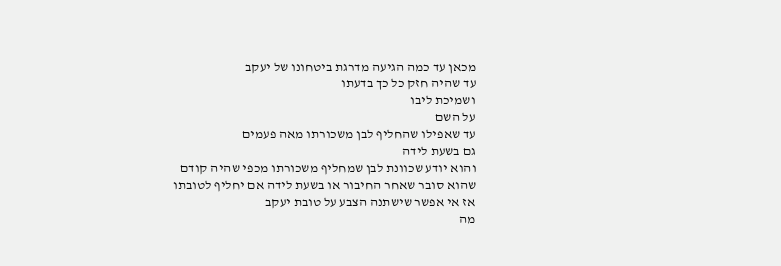מכאן עד כמה הגיעה מדרגת ביטחונו של יעקב
עד שהיה חזק כל כך בדעתו
ושמיכת ליבו
על השם
עד שאפילו שהחליף לבן משכורתו מאה פעמים
גם בשעת לידה
והוא יודע שכוונת לבן שמחליף משכורתו מכפי שהיה קודם
שהוא סובר שאחר החיבור או בשעת לידה אם יחליף לטובתו
אז אי אפשר שישתנה הצבע על טובת יעקב
מה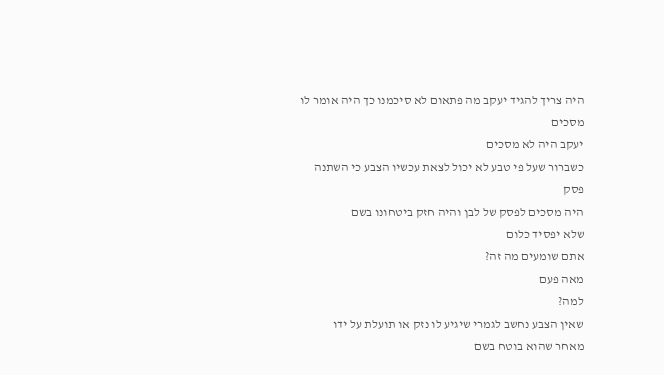היה צריך להגיד יעקב מה פתאום לא סיכמנו כך היה אומר לו מסכים
יעקב היה לא מסכים
כשברור שעל פי טבע לא יכול לצאת עכשיו הצבע כי השתנה פסק
היה מסכים לפסק של לבן והיה חזק ביטחונו בשם
שלא יפסיד כלום
אתם שומעים מה זה?
מאה פעם
למה?
שאין הצבע נחשב לגמרי שיגיע לו נזק או תועלת על ידו
מאחר שהוא בוטח בשם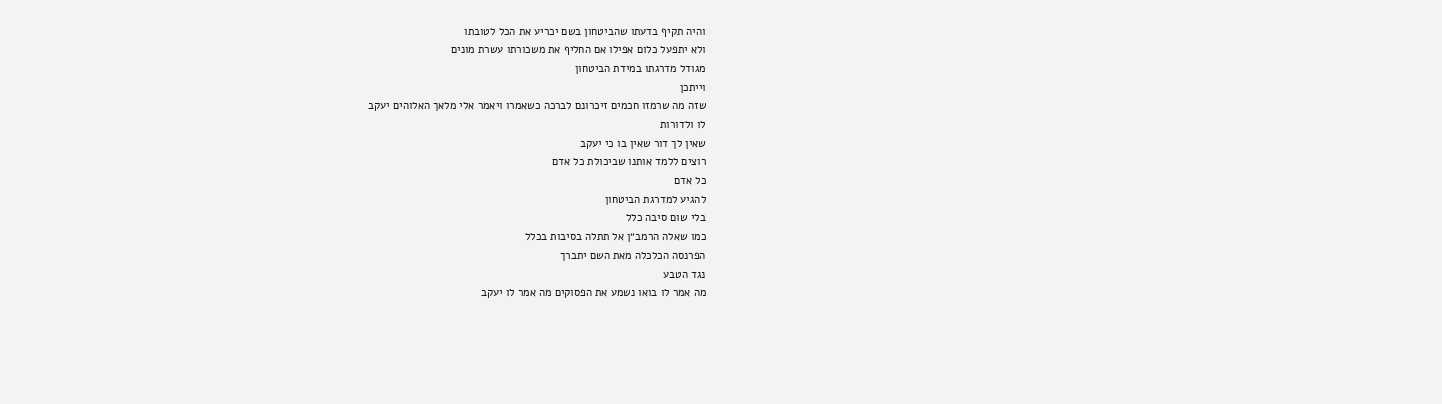והיה תקיף בדעתו שהביטחון בשם יכריע את הכל לטובתו
ולא יתפעל כלום אפילו אם החליף את משכורתו עשרת מונים
מגודל מדרגתו במידת הביטחון
וייתכן
שזה מה שרמזו חכמים זיכרונם לברכה כשאמרו ויאמר אלי מלאך האלוהים יעקב
לו ולדורות
שאין לך דור שאין בו כי יעקב
רוצים ללמד אותנו שביכולת כל אדם
כל אדם
להגיע למדרגת הביטחון
בלי שום סיבה כלל
כמו שאלה הרמב״ן אל תתלה בסיבות בכלל
הפרנסה הכלכלה מאת השם יתברך
נגד הטבע
מה אמר לו בואו נשמע את הפסוקים מה אמר לו יעקב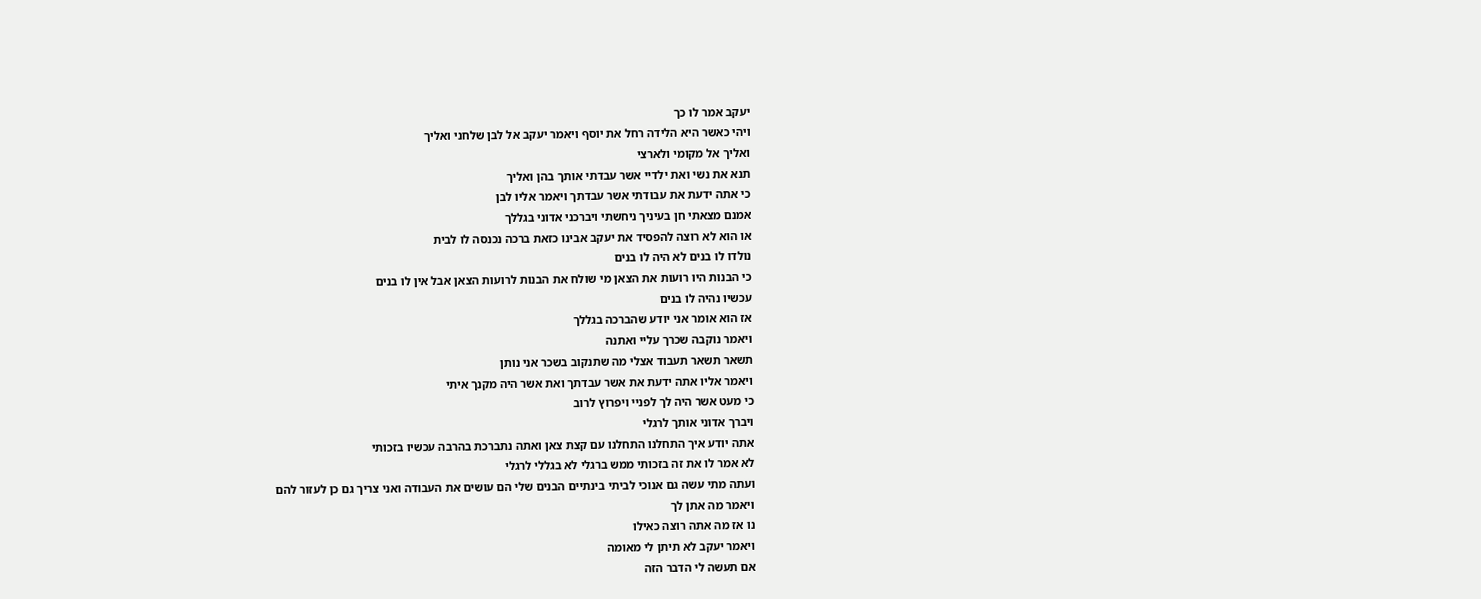יעקב אמר לו כך
ויהי כאשר היא הלידה רחל את יוסף ויאמר יעקב אל לבן שלחני ואליך
ואליך אל מקומי ולארצי
תנא את נשי ואת ילדיי אשר עבדתי אותך בהן ואליך
כי אתה ידעת את עבודתי אשר עבדתך ויאמר אליו לבן
אמנם מצאתי חן בעיניך ניחשתי ויברכני אדוני בגללך
או הוא לא רוצה להפסיד את יעקב אבינו כזאת ברכה נכנסה לו לבית
נולדו לו בנים לא היה לו בנים
כי הבנות היו רועות את הצאן מי שולח את הבנות לרועות הצאן אבל אין לו בנים
עכשיו נהיה לו בנים
אז הוא אומר אני יודע שהברכה בגללך
ויאמר נוקבה שכרך עליי ואתנה
תשאר תשאר תעבוד אצלי מה שתנקוב בשכר אני נותן
ויאמר אליו אתה ידעת את אשר עבדתך ואת אשר היה מקנך איתי
כי מעט אשר היה לך לפניי ויפרוץ לרוב
ויברך אדוני אותך לרגלי
אתה יודע איך התחלנו התחלנו עם קצת צאן ואתה נתברכת בהרבה עכשיו בזכותי
לא אמר לו את זה בזכותי ממש ברגלי לא בגללי לרגלי
ועתה מתי עשה גם אנוכי לביתי בינתיים הבנים שלי הם עושים את העבודה ואני צריך גם כן לעזור להם
ויאמר מה אתן לך
נו אז מה אתה רוצה כאילו
ויאמר יעקב לא תיתן לי מאומה
אם תעשה לי הדבר הזה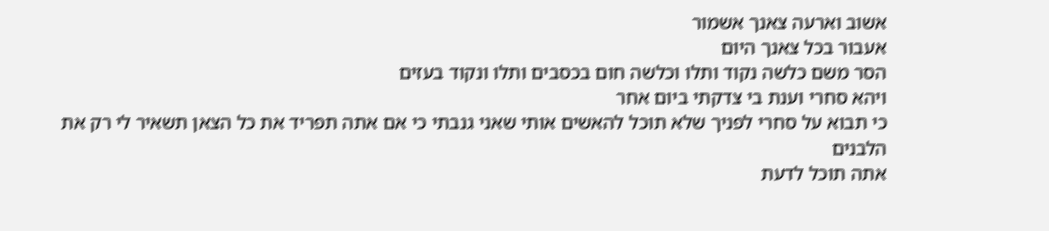אשוב וארעה צאנך אשמור
אעבור בכל צאנך היום
הסר משם כלשה נקוד ותלו וכלשה חום בכסבים ותלו ונקוד בעזים
ויהא סחרי וענת בי צדקתי ביום אחר
כי תבוא על סחרי לפניך שלא תוכל להאשים אותי שאני גנבתי כי אם אתה תפריד את כל הצאן תשאיר לי רק את הלבנים
אתה תוכל לדעת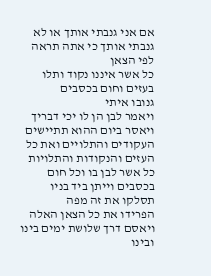אם אני גנבתי אותך או לא גנבתי אותך כי אתה תראה לפי הצאן
כל אשר איננו נקוד ותלו בעזים וחום בכסבים
גנובו איתי
ויאמר לבן הן לו יכי דבריך
ויאסר ביום ההוא תתיישים העקודים והתלויים ואת כל העזים והנקודות והתלויות
כל אשר לבן בו וכל חום בכסבים וייתן ביד בניו תסלקו את זה מפה
הפרידו את כל הצאן האלה
ויאסם דרך שלושת ימים בינו ובינו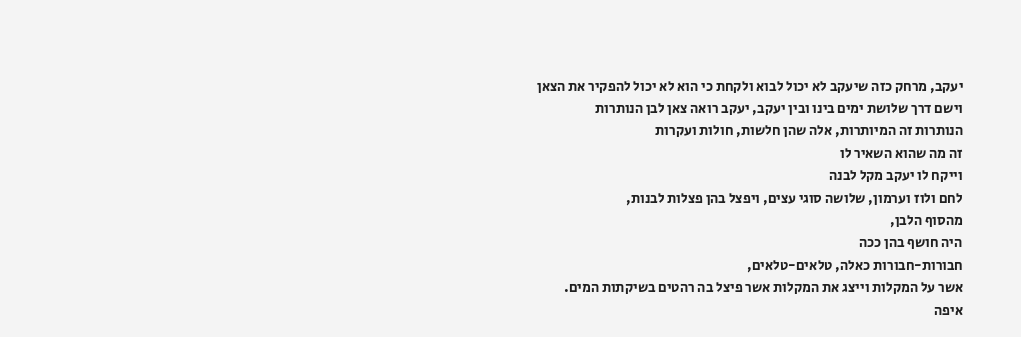יעקב, מרחק כזה שיעקב לא יכול לבוא ולקחת כי הוא לא יכול להפקיר את הצאן
וישם דרך שלושת ימים בינו ובין יעקב, יעקב רואה צאן לבן הנותרות
הנותרות זה המיותרות, אלה שהן חלשות, חולות ועקרות
זה מה שהוא השאיר לו
וייקח לו יעקב מקל לבנה
לחם ולוז וערמון, שלושה סוגי עצים, ויפצל בהן פצלות לבנות,
מהסוף הלבן,
היה חושף בהן ככה
חבורות-חבורות כאלה, טלאים-טלאים,
אשר על המקלות וייצג את המקלות אשר פיצל בה רהטים בשיקתות המים.
איפה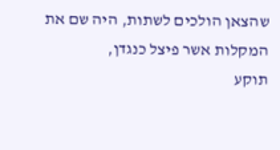שהצאן הולכים לשתות, היה שם את המקלות אשר פיצל כנגדן,
תוקע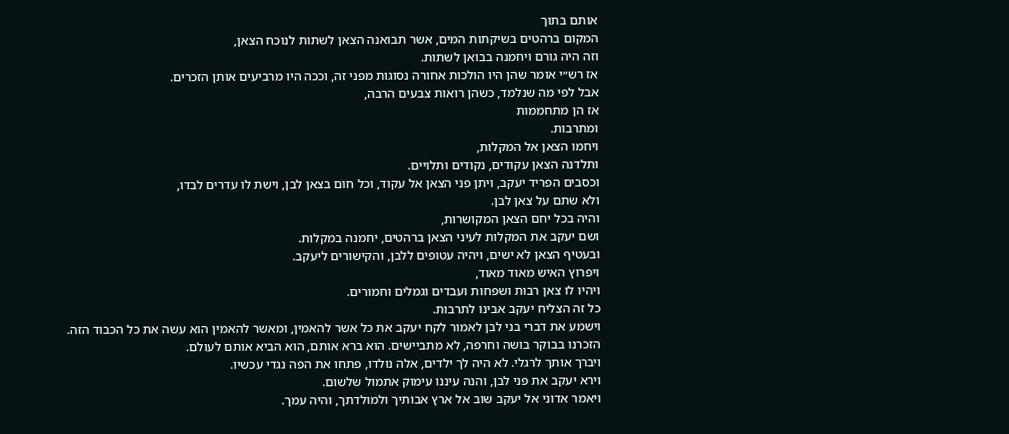אותם בתוך
המקום ברהטים בשיקתות המים, אשר תבואנה הצאן לשתות לנוכח הצאן,
וזה היה גורם ויחמנה בבואן לשתות.
אז רש״י אומר שהן היו הולכות אחורה נסוגות מפני זה, וככה היו מרביעים אותן הזכרים.
אבל לפי מה שנלמד, כשהן רואות צבעים הרבה,
אז הן מתחממות
ומתרבות.
ויחמו הצאן אל המקלות,
ותלדנה הצאן עקודים, נקודים ותלויים.
וכסבים הפריד יעקב, ויתן פני הצאן אל עקוד, וכל חום בצאן לבן, וישת לו עדרים לבדו,
ולא שתם על צאן לבן.
והיה בכל יחם הצאן המקושרות,
ושם יעקב את המקלות לעיני הצאן ברהטים, יחמנה במקלות.
ובעטיף הצאן לא ישים, ויהיה עטופים ללבן, והקישורים ליעקב.
ויפרוץ האיש מאוד מאוד,
ויהיו לו צאן רבות ושפחות ועבדים וגמלים וחמורים.
כל זה הצליח יעקב אבינו לתרבות.
וישמע את דברי בני לבן לאמור לקח יעקב את כל אשר להאמין, ומאשר להאמין הוא עשה את כל הכבוד הזה.
הזכרנו בבוקר בושה וחרפה, לא מתביישים. הוא ברא אותם, הוא הביא אותם לעולם.
ויברך אותך לרגלי. לא היה לך ילדים, אלה נולדו, פתחו את הפה נגדי עכשיו.
וירא יעקב את פני לבן, והנה עיננו עימוק אתמול שלשום.
ויאמר אדוני אל יעקב שוב אל ארץ אבותיך ולמולדתך, והיה עמך.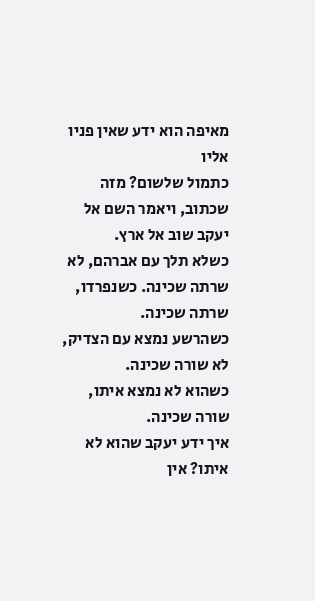מאיפה הוא ידע שאין פניו אליו
כתמול שלשום? מזה שכתוב, ויאמר השם אל יעקב שוב אל ארץ.
כשלא תלך עם אברהם, לא שרתה שכינה. כשנפרדו, שרתה שכינה.
כשהרשע נמצא עם הצדיק, לא שורה שכינה.
כשהוא לא נמצא איתו,
שורה שכינה.
איך ידע יעקב שהוא לא איתו? אין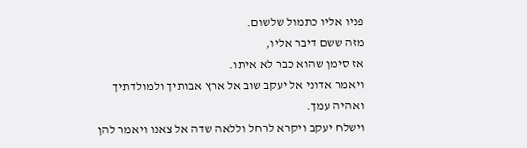פניו אליו כתמול שלשום.
מזה ששם דיבר אליו,
אז סימן שהוא כבר לא איתו.
ויאמר אדוני אל יעקב שוב אל ארץ אבותיך ולמולדתיך ואהיה עמך.
וישלח יעקב ויקרא לרחל וללאה שדה אל צאנו ויאמר להן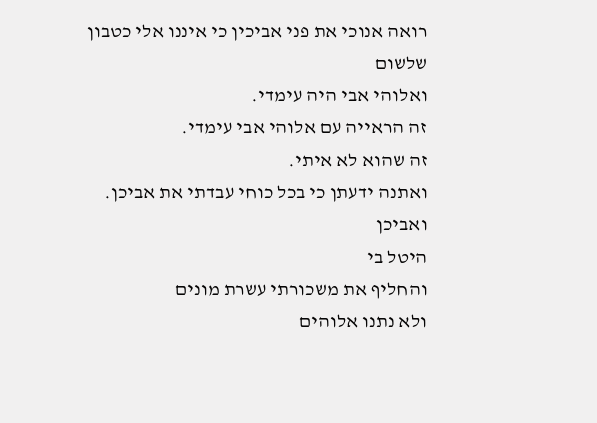רואה אנוכי את פני אביכין כי איננו אלי כטבון שלשום
ואלוהי אבי היה עימדי.
זה הראייה עם אלוהי אבי עימדי.
זה שהוא לא איתי.
ואתנה ידעתן כי בכל כוחי עבדתי את אביכן.
ואביכן
היטל בי
והחליף את משכורתי עשרת מונים
ולא נתנו אלוהים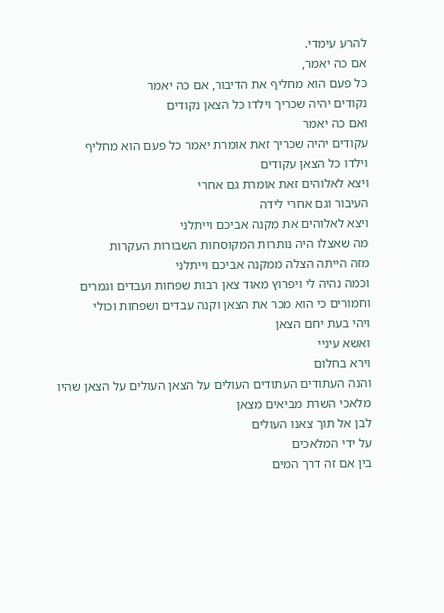להרע עימדי.
אם כה יאמר,
כל פעם הוא מחליף את הדיבור, אם כה יאמר
נקודים יהיה שכריך וילדו כל הצאן נקודים
ואם כה יאמר
עקודים יהיה שכריך זאת אומרת יאמר כל פעם הוא מחליף
וילדו כל הצאן עקודים
ויצא לאלוהים זאת אומרת גם אחרי
העיבור וגם אחרי לידה
ויצא לאלוהים את מקנה אביכם וייתלני
מה שאצלו היה נותרות המקוסחות השבורות העקרות
מזה הייתה הצלה ממקנה אביכם וייתלני
וכמה נהיה לי ויפרוץ מאוד צאן רבות שפחות ועבדים וגמרים וחמורים כי הוא מכר את הצאן וקנה עבדים ושפחות וכולי
ויהי בעת יחם הצאן
ואשא עיניי
וירא בחלום
והנה העתודים העתודים העולים על הצאן העולים על הצאן שהיו מלאכי השרת מביאים מצאן
לבן אל תוך צאנו העולים
על ידי המלאכים
בין אם זה דרך המים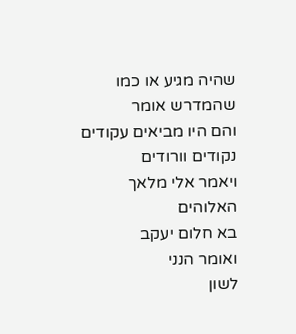שהיה מגיע או כמו שהמדרש אומר
והם היו מביאים עקודים נקודים וורודים
ויאמר אלי מלאך האלוהים
בא חלום יעקב
ואומר הנני
לשון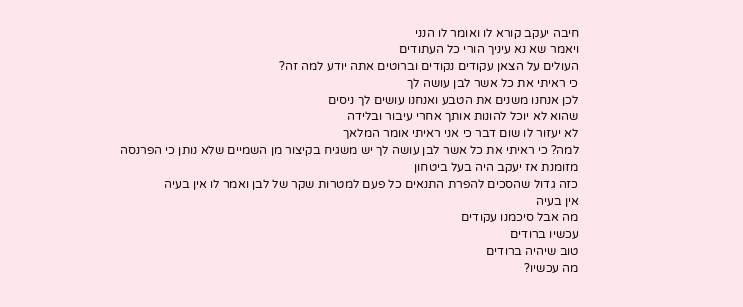חיבה יעקב קורא לו ואומר לו הנני
ויאמר שא נא עיניך הורי כל העתודים
העולים על הצאן עקודים נקודים וברוטים אתה יודע למה זה?
כי ראיתי את כל אשר לבן עושה לך
לכן אנחנו משנים את הטבע ואנחנו עושים לך ניסים
שהוא לא יוכל להונות אותך אחרי עיבור ובלידה
לא יעזור לו שום דבר כי אני ראיתי אומר המלאך
למה? כי ראיתי את כל אשר לבן עושה לך יש משגיח בקיצור מן השמיים שלא נותן כי הפרנסה
מזומנת אז יעקב היה בעל ביטחון
כזה גדול שהסכים להפרת התנאים כל פעם למטרות שקר של לבן ואמר לו אין בעיה
אין בעיה
מה אבל סיכמנו עקודים
עכשיו ברודים
טוב שיהיה ברודים
מה עכשיו?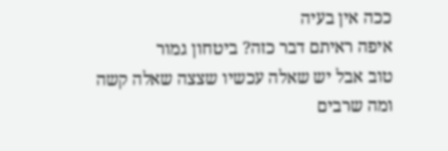ככה אין בעיה
איפה ראיתם דבר כזה? ביטחון גמור
טוב אבל יש שאלה עכשיו שצצה שאלה קשה
ומה שרבים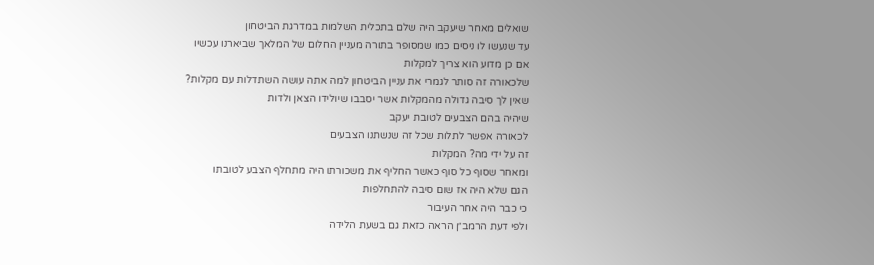שואלים מאחר שיעקב היה שלם בתכלית השלמות במדרגת הביטחון
עד שנעשו לו ניסים כמו שמסופר בתורה מעניין החלום של המלאך שביארנו עכשיו
אם כן מדוע הוא צריך למקלות
שלכאורה זה סותר לגמרי את עניין הביטחון למה אתה עושה השתדלות עם מקלות?
שאין לך סיבה גדולה מהמקלות אשר יסבבו שיולידו הצאן ולדות
שיהיה בהם הצבעים לטובת יעקב
לכאורה אפשר לתלות שכל זה שנשתנו הצבעים
זה על ידי מה? המקלות
ומאחר שסוף כל סוף כאשר החליף את משכורתו היה מתחלף הצבע לטובתו
הגם שלא היה אז שום סיבה להתחלפות
כי כבר היה אחר העיבור
ולפי דעת הרמב״ן הראה כזאת גם בשעת הלידה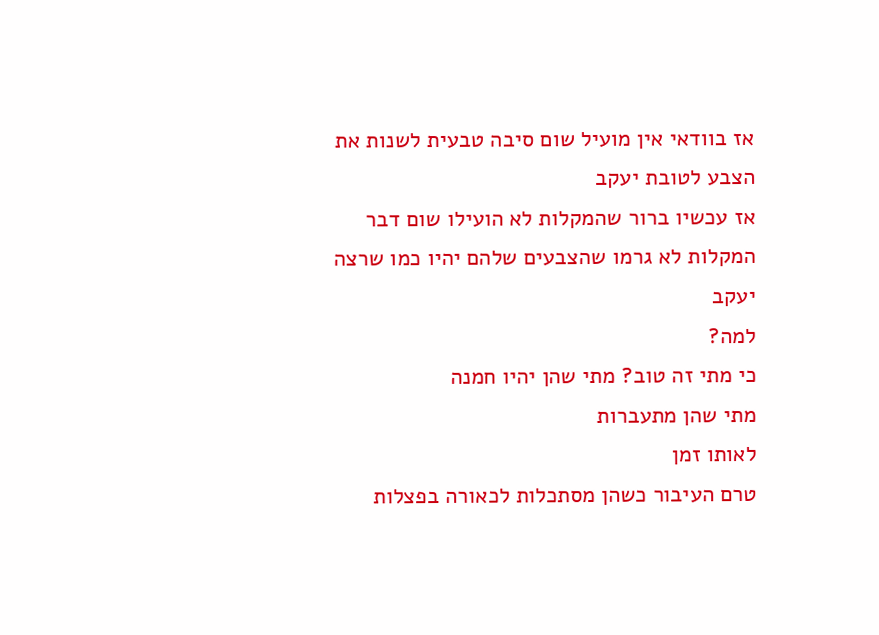אז בוודאי אין מועיל שום סיבה טבעית לשנות את הצבע לטובת יעקב
אז עכשיו ברור שהמקלות לא הועילו שום דבר
המקלות לא גרמו שהצבעים שלהם יהיו כמו שרצה יעקב
למה?
כי מתי זה טוב? מתי שהן יהיו חמנה
מתי שהן מתעברות
לאותו זמן
טרם העיבור כשהן מסתכלות לכאורה בפצלות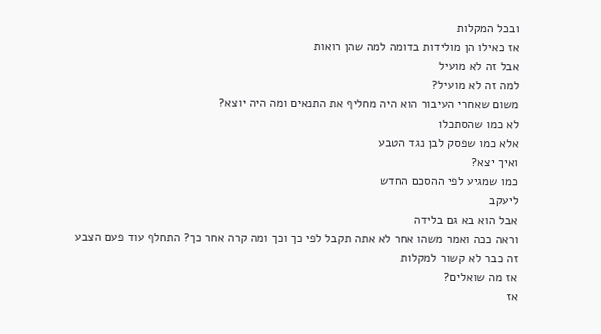ובכל המקלות
אז כאילו הן מולידות בדומה למה שהן רואות
אבל זה לא מועיל
למה זה לא מועיל?
משום שאחרי העיבור הוא היה מחליף את התנאים ומה היה יוצא?
לא כמו שהסתכלו
אלא כמו שפסק לבן נגד הטבע
ואיך יצא?
כמו שמגיע לפי ההסכם החדש
ליעקב
אבל הוא בא גם בלידה
וראה ככה ואמר משהו אחר לא אתה תקבל לפי כך וכך ומה קרה אחר כך? התחלף עוד פעם הצבע
זה כבר לא קשור למקלות
אז מה שואלים?
אז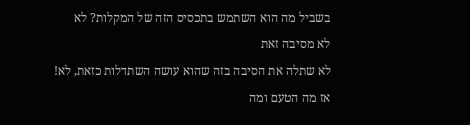בשביל מה הוא השתמש בתכסיס הזה של המקלות? לא
לא מסיבה זאת
לא שתלה את הסיבה בזה שהוא עושה השתדלות כזאת, לא!
אז מה הטעם ומה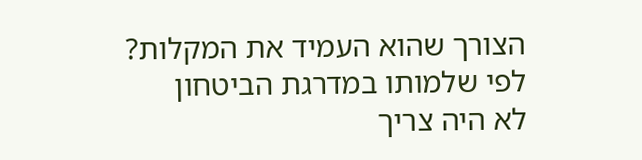הצורך שהוא העמיד את המקלות?
לפי שלמותו במדרגת הביטחון
לא היה צריך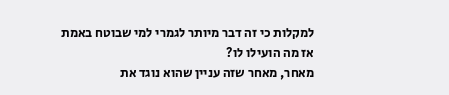למקלות כי זה דבר מיותר לגמרי למי שבוטח באמת
אז מה הועילו לו?
מאחר, מאחר שזה עניין שהוא נוגד את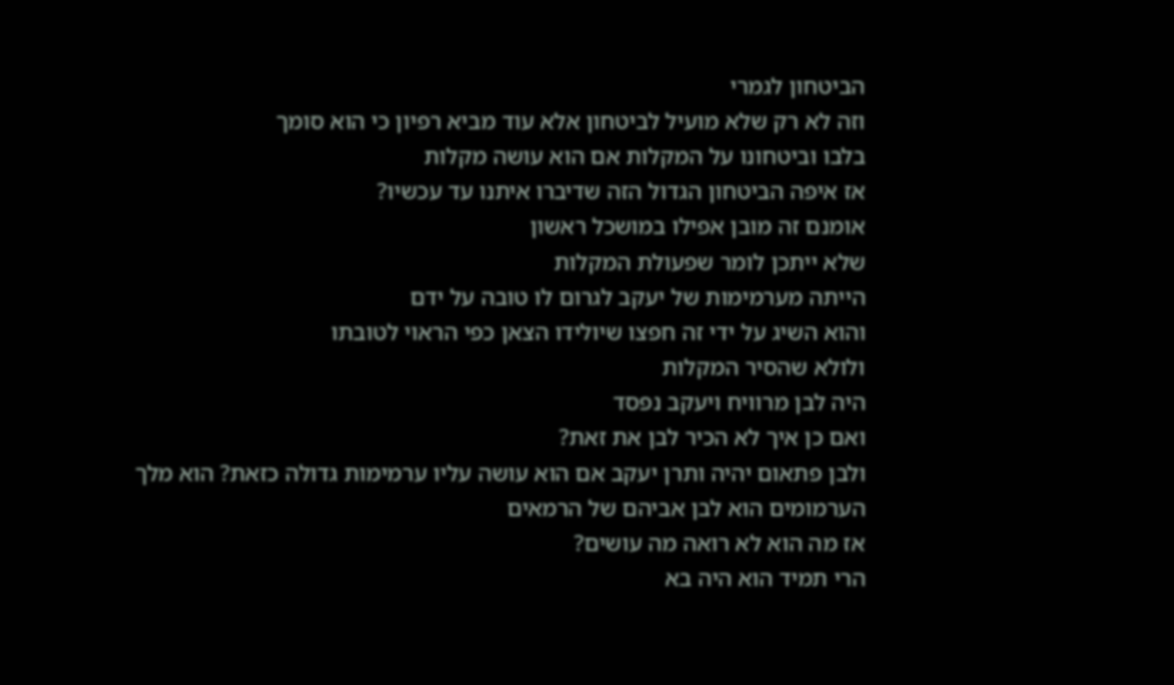הביטחון לגמרי
וזה לא רק שלא מועיל לביטחון אלא עוד מביא רפיון כי הוא סומך
בלבו וביטחונו על המקלות אם הוא עושה מקלות
אז איפה הביטחון הגדול הזה שדיברו איתנו עד עכשיו?
אומנם זה מובן אפילו במושכל ראשון
שלא ייתכן לומר שפעולת המקלות
הייתה מערמימות של יעקב לגרום לו טובה על ידם
והוא השיג על ידי זה חפצו שיולידו הצאן כפי הראוי לטובתו
ולולא שהסיר המקלות
היה לבן מרוויח ויעקב נפסד
ואם כן איך לא הכיר לבן את זאת?
ולבן פתאום יהיה ותרן יעקב אם הוא עושה עליו ערמימות גדולה כזאת? הוא מלך הערמומים הוא לבן אביהם של הרמאים
אז מה הוא לא רואה מה עושים?
הרי תמיד הוא היה בא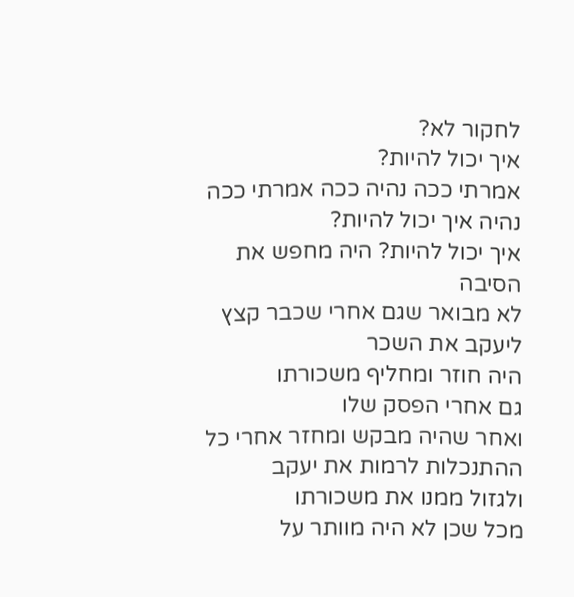לחקור לא?
איך יכול להיות?
אמרתי ככה נהיה ככה אמרתי ככה נהיה איך יכול להיות?
איך יכול להיות? היה מחפש את הסיבה
לא מבואר שגם אחרי שכבר קצץ ליעקב את השכר
היה חוזר ומחליף משכורתו
גם אחרי הפסק שלו
ואחר שהיה מבקש ומחזר אחרי כל ההתנכלות לרמות את יעקב
ולגזול ממנו את משכורתו
מכל שכן לא היה מוותר על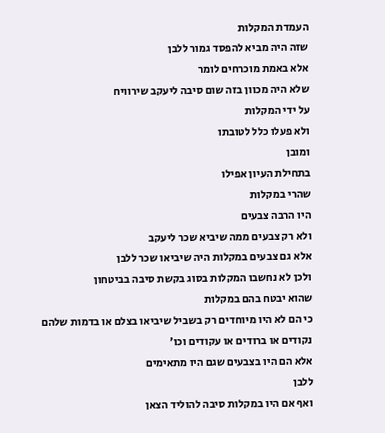העמדת המקלות
שזה היה מביא להפסד גמור ללבן
אלא באמת מוכרחים לומר
שלא היה מכוון בזה שום סיבה ליעקב שירוויח
על ידי המקלות
ולא פעלו כלל לטובתו
ומובן
בתחילת העיון אפילו
שהרי במקלות
היו הרבה צבעים
ולא רק צבעים ממה שיביא שכר ליעקב
אלא גם צבעים במקלות היה שיביאו שכר ללבן
ולכן לא נחשבו המקלות בסוג בקשת סיבה בביטחון
שהוא יבטח בהם במקלות
כי הם לא היו מיוחדים רק בשביל שיביאו בצלם או בדמות שלהם
נקודים או ברודים או עקודים וכו'
אלא הם היו בצבעים שגם היו מתאימים
ללבן
ואף אם היו במקלות סיבה להוליד הצאן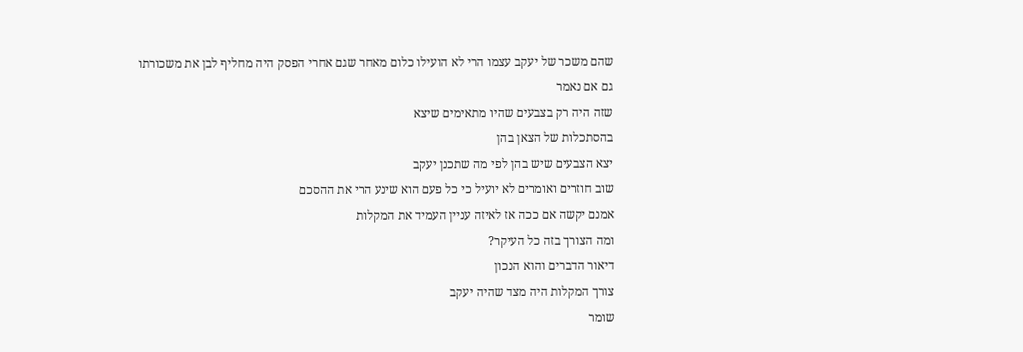שהם משכר של יעקב עצמו הרי לא הועילו כלום מאחר שגם אחרי הפסק היה מחליף לבן את משכורתו
גם אם נאמר
שזה היה רק בצבעים שהיו מתאימים שיצא
בהסתכלות של הצאן בהן
יצא הצבעים שיש בהן לפי מה שתכנן יעקב
שוב חוזרים ואומרים לא יועיל כי כל פעם הוא שינע הרי את ההסכם
אמנם יקשה אם ככה אז לאיזה עניין העמיד את המקלות
ומה הצורך בזה כל העיקר?
דיאור הדברים והוא הנכון
צורך המקלות היה מצד שהיה יעקב
שומר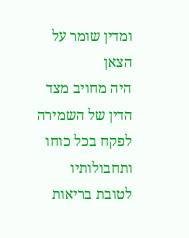ומדין שומר על הצאן
היה מחויב מצד הדין של השמירה
לפקח בכל כוחו ותחבולותיו
לטובת בריאות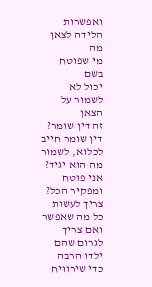ואפשרות הלידה לצאן
מה
מי שפוטח בשם
יכול לא לשמור על הצאן
זה דין שומר?
דין שומר חייב לכלוא, לשמור
מה הוא יגיד? אני פוטח ומפקיר הכל?
צריך לעשות כל מה שאפשר ואם צריך לגרום שהם
ילדו הרבה
כדי שירוויח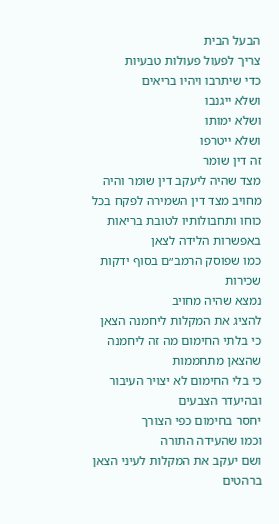הבעל הבית
צריך לפעול פעולות טבעיות
כדי שיתרבו ויהיו בריאים
ושלא ייגנבו
ושלא ימותו
ושלא ייטרפו
זה דין שומר
מצד שהיה ליעקב דין שומר והיה מחויב מצד דין השמירה לפקח בכל כוחו ותחבולותיו לטובת בריאות
באפשרות הלידה לצאן
כמו שפוסק הרמב״ם בסוף ידקות שכירות
נמצא שהיה מחויב
להציג את המקלות ליחמנה הצאן
כי בלתי החימום מה זה ליחמנה
שהצאן מתחממות
כי בלי החימום לא יצויר העיבור
ובהיעדר הצבעים
יחסר בחימום כפי הצורך
וכמו שהעידה התורה
ושם יעקב את המקלות לעיני הצאן ברהטים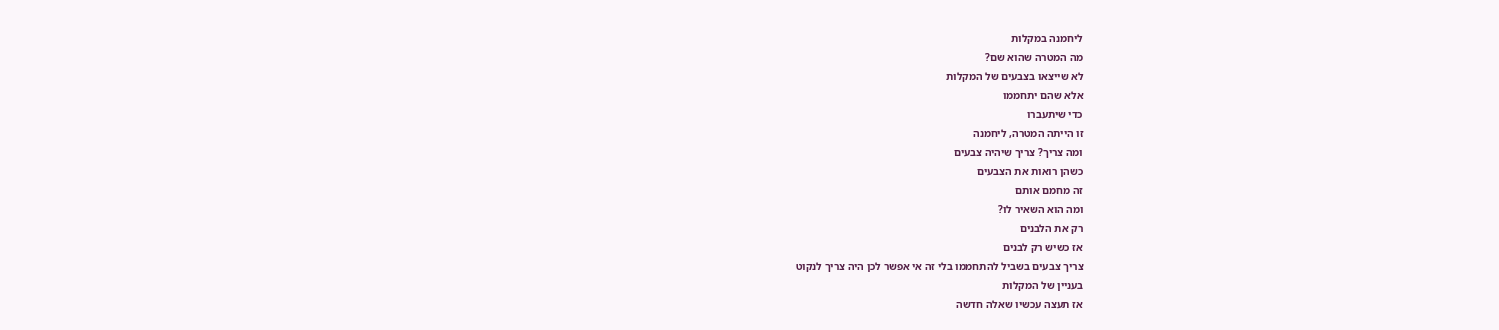ליחמנה במקלות
מה המטרה שהוא שם?
לא שייצאו בצבעים של המקלות
אלא שהם יתחממו
כדי שיתעברו
זו הייתה המטרה, ליחמנה
ומה צריך? צריך שיהיה צבעים
כשהן רואות את הצבעים
זה מחמם אותם
ומה הוא השאיר לו?
רק את הלבנים
אז כשיש רק לבנים
צריך צבעים בשביל להתחממו בלי זה אי אפשר לכן היה צריך לנקוט
בעניין של המקלות
אז תעצה עכשיו שאלה חדשה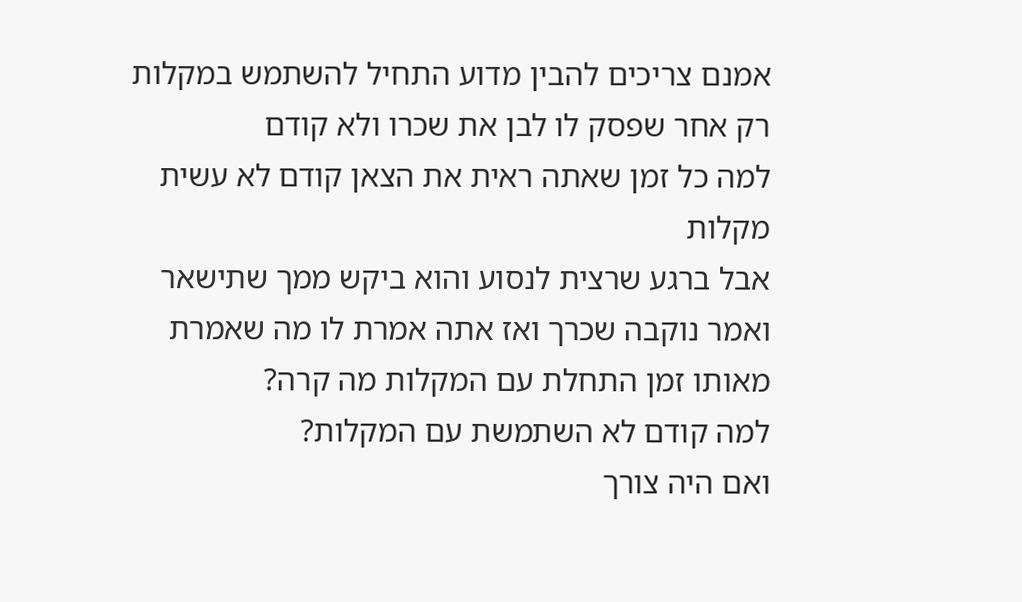אמנם צריכים להבין מדוע התחיל להשתמש במקלות
רק אחר שפסק לו לבן את שכרו ולא קודם
למה כל זמן שאתה ראית את הצאן קודם לא עשית מקלות
אבל ברגע שרצית לנסוע והוא ביקש ממך שתישאר ואמר נוקבה שכרך ואז אתה אמרת לו מה שאמרת
מאותו זמן התחלת עם המקלות מה קרה?
למה קודם לא השתמשת עם המקלות?
ואם היה צורך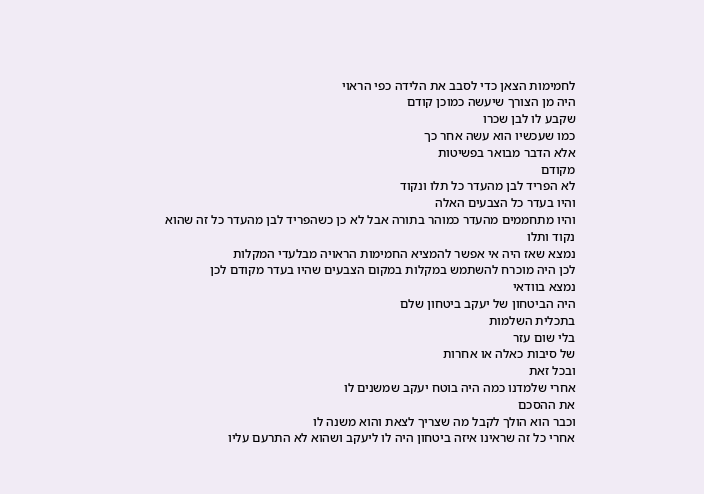לחמימות הצאן כדי לסבב את הלידה כפי הראוי
היה מן הצורך שיעשה כמוכן קודם
שקבע לו לבן שכרו
כמו שעכשיו הוא עשה אחר כך
אלא הדבר מבואר בפשיטות
מקודם
לא הפריד לבן מהעדר כל תלו ונקוד
והיו בעדר כל הצבעים האלה
והיו מתחממים מהעדר כמוהר בתורה אבל לא כן כשהפריד לבן מהעדר כל זה שהוא נקוד ותלו
נמצא שאז היה אי אפשר להמציא החמימות הראויה מבלעדי המקלות
לכן היה מוכרח להשתמש במקלות במקום הצבעים שהיו בעדר מקודם לכן
נמצא בוודאי
היה הביטחון של יעקב ביטחון שלם
בתכלית השלמות
בלי שום עזר
של סיבות כאלה או אחרות
ובכל זאת
אחרי שלמדנו כמה היה בוטח יעקב שמשנים לו
את ההסכם
וכבר הוא הולך לקבל מה שצריך לצאת והוא משנה לו
אחרי כל זה שראינו איזה ביטחון היה לו ליעקב ושהוא לא התרעם עליו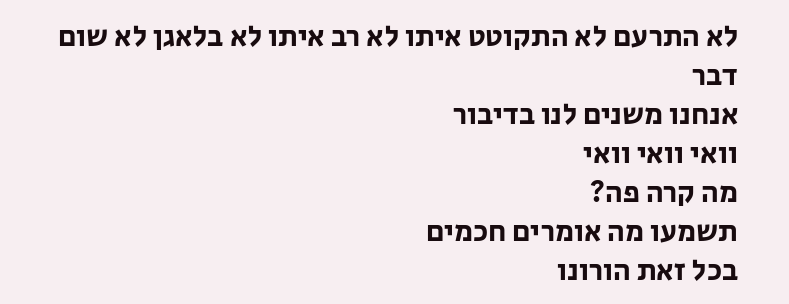לא התרעם לא התקוטט איתו לא רב איתו לא בלאגן לא שום דבר
אנחנו משנים לנו בדיבור
וואי וואי וואי
מה קרה פה?
תשמעו מה אומרים חכמים
בכל זאת הורונו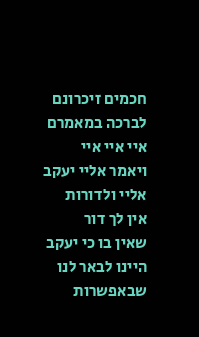חכמים זיכרונם לברכה במאמרם
איי איי איי
ויאמר אליי יעקב
אליי ולדורות
אין לך דור
שאין בו כי יעקב
היינו לבאר לנו שבאפשרות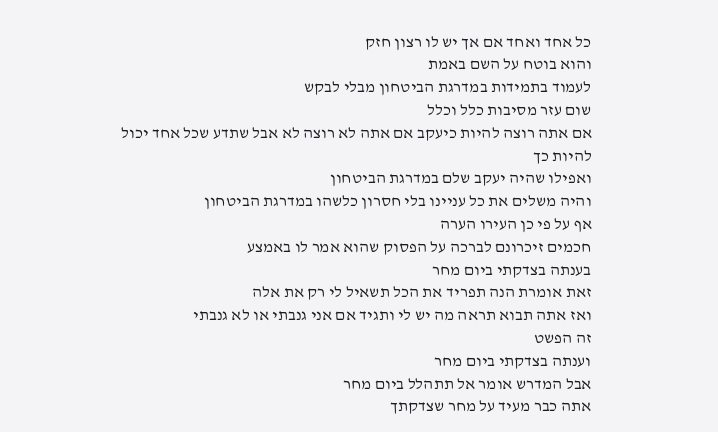כל אחד ואחד אם אך יש לו רצון חזק
והוא בוטח על השם באמת
לעמוד בתמידות במדרגת הביטחון מבלי לבקש
שום עזר מסיבות כלל וכלל
אם אתה רוצה להיות כיעקב אם אתה לא רוצה לא אבל שתדע שכל אחד יכול להיות כך
ואפילו שהיה יעקב שלם במדרגת הביטחון
והיה משלים את כל עניינו בלי חסרון כלשהו במדרגת הביטחון
אף על פי כן העירו הערה
חכמים זיכרונם לברכה על הפסוק שהוא אמר לו באמצע
בענתה בצדקתי ביום מחר
זאת אומרת הנה תפריד את הכל תשאיל לי רק את אלה
ואז אתה תבוא תראה מה יש לי ותגיד אם אני גנבתי או לא גנבתי
זה הפשט
וענתה בצדקתי ביום מחר
אבל המדרש אומר אל תתהלל ביום מחר
אתה כבר מעיד על מחר שצדקתך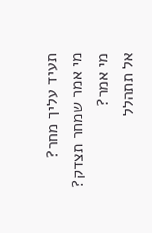תעיד עליך מחר?
מי אמר שמחר תצדק?
מי אמר?
אל תתהלל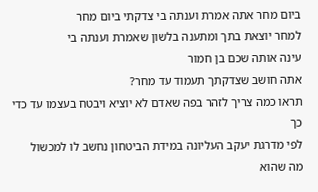ביום מחר אתה אמרת וענתה בי צדקתי ביום מחר
למחר יוצאת בתך ומתענה בלשון שאמרת וענתה בי
עינה אותה שכם בן חמור
אתה חושב שצדקתך תעמוד עד מחר?
תראו כמה צריך לזהר בפה שאדם לא יוציא ויבטח בעצמו עד כדי כך
לפי מדרגת יעקב העליונה במידת הביטחון נחשב לו למכשול
מה שהוא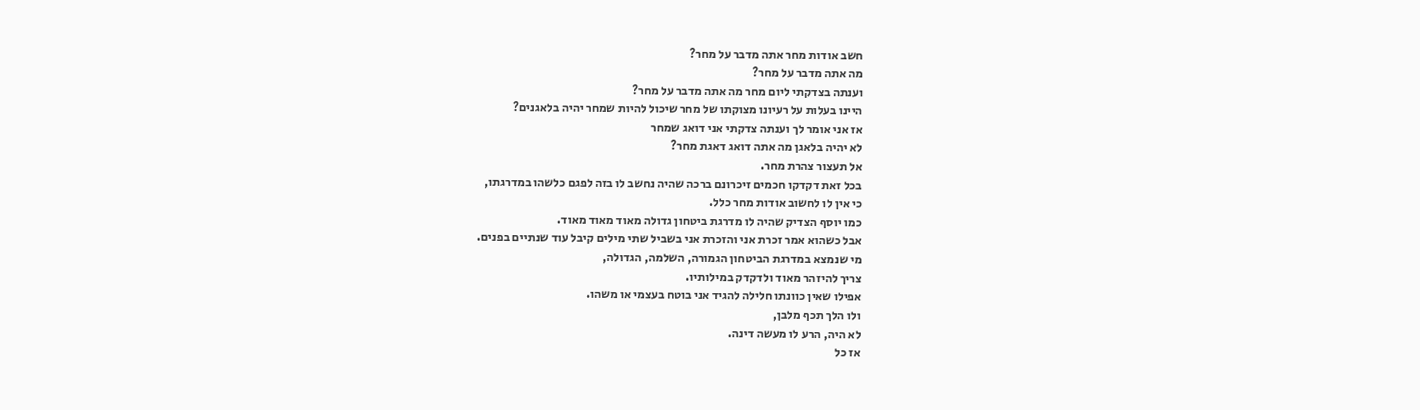חשב אודות מחר אתה מדבר על מחר?
מה אתה מדבר על מחר?
וענתה בצדקתי ליום מחר מה אתה מדבר על מחר?
היינו בעלות על רעיונו מצוקתו של מחר שיכול להיות שמחר יהיה בלאגנים?
אז אני אומר לך וענתה צדקתי אני דואג שמחר
לא יהיה בלאגן מה אתה דואג דאגת מחר?
אל תעצור צהרת מחר.
בכל זאת דקדקו חכמים זיכרונם ברכה שהיה נחשב לו בזה לפגם כלשהו במדרגתו,
כי אין לו לחשוב אודות מחר כלל.
כמו יוסף הצדיק שהיה לו מדרגת ביטחון גדולה מאוד מאוד מאוד.
אבל כשהוא אמר זכרת אני והזכרת אני בשביל שתי מילים קיבל עוד שנתיים בפנים.
מי שנמצא במדרגת הביטחון הגמורה, השלמה, הגדולה,
צריך להיזהר מאוד ולדקדק במילותיו.
אפילו שאין כוונתו חלילה להגיד אני בוטח בעצמי או משהו.
ולו הלך תכף מלבן,
לא היה, הרע לו מעשה דינה.
אז כל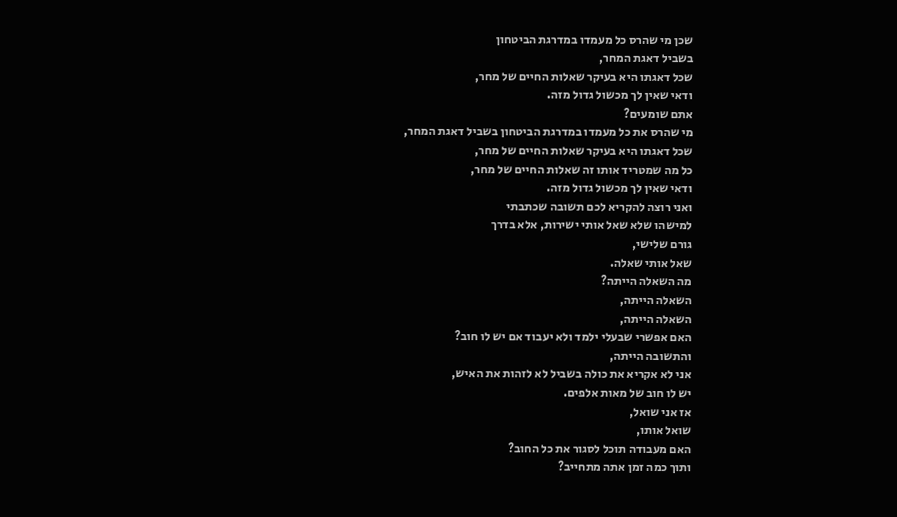שכן מי שהרס כל מעמדו במדרגת הביטחון
בשביל דאגת המחר,
שכל דאגתו היא בעיקר שאלות החיים של מחר,
ודאי שאין לך מכשול גדול מזה.
אתם שומעים?
מי שהרס את כל מעמדו במדרגת הביטחון בשביל דאגת המחר,
שכל דאגתו היא בעיקר שאלות החיים של מחר,
כל מה שמטריד אותו זה שאלות החיים של מחר,
ודאי שאין לך מכשול גדול מזה.
ואני רוצה להקריא לכם תשובה שכתבתי
למישהו שלא שאל אותי ישירות, אלא בדרך
גורם שלישי,
שאל אותי שאלה.
מה השאלה הייתה?
השאלה הייתה,
השאלה הייתה,
האם אפשרי שבעלי ילמד ולא יעבוד אם יש לו חוב?
והתשובה הייתה,
אני לא אקריא את כולה בשביל לא לזהות את האיש,
יש לו חוב של מאות אלפים.
אז אני שואל,
שואל אותו,
האם מעבודה תוכל לסגור את כל החוב?
ותוך כמה זמן אתה מתחייב?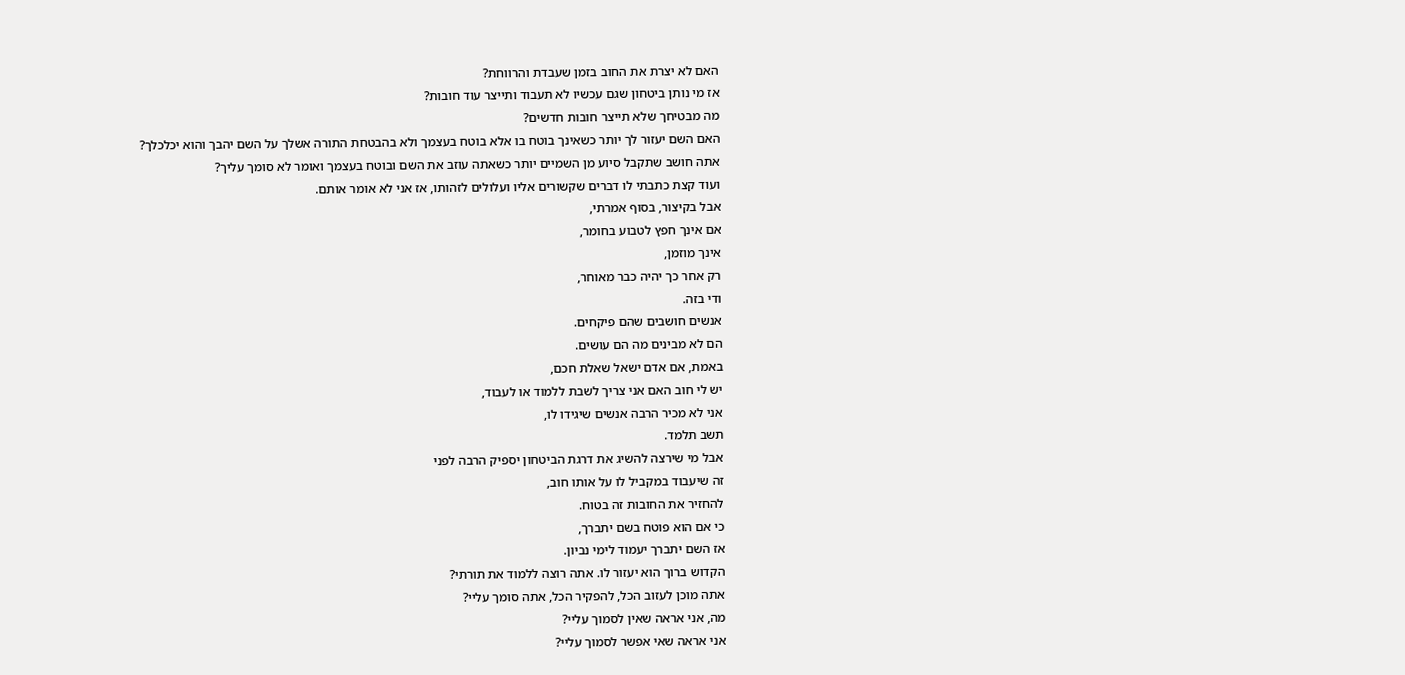האם לא יצרת את החוב בזמן שעבדת והרווחת?
אז מי נותן ביטחון שגם עכשיו לא תעבוד ותייצר עוד חובות?
מה מבטיחך שלא תייצר חובות חדשים?
האם השם יעזור לך יותר כשאינך בוטח בו אלא בוטח בעצמך ולא בהבטחת התורה אשלך על השם יהבך והוא יכלכלך?
אתה חושב שתקבל סיוע מן השמיים יותר כשאתה עוזב את השם ובוטח בעצמך ואומר לא סומך עליך?
ועוד קצת כתבתי לו דברים שקשורים אליו ועלולים לזהותו, אז אני לא אומר אותם.
אבל בקיצור, בסוף אמרתי,
אם אינך חפץ לטבוע בחומר,
אינך מוזמן,
רק אחר כך יהיה כבר מאוחר,
ודי בזה.
אנשים חושבים שהם פיקחים.
הם לא מבינים מה הם עושים.
באמת, אם אדם ישאל שאלת חכם,
יש לי חוב האם אני צריך לשבת ללמוד או לעבוד,
אני לא מכיר הרבה אנשים שיגידו לו,
תשב תלמד.
אבל מי שירצה להשיג את דרגת הביטחון יספיק הרבה לפני
זה שיעבוד במקביל לו על אותו חוב,
להחזיר את החובות זה בטוח.
כי אם הוא פוטח בשם יתברך,
אז השם יתברך יעמוד לימי נביון.
הקדוש ברוך הוא יעזור לו. אתה רוצה ללמוד את תורתי?
אתה מוכן לעזוב הכל, להפקיר הכל, אתה סומך עליי?
מה, אני אראה שאין לסמוך עליי?
אני אראה שאי אפשר לסמוך עליי?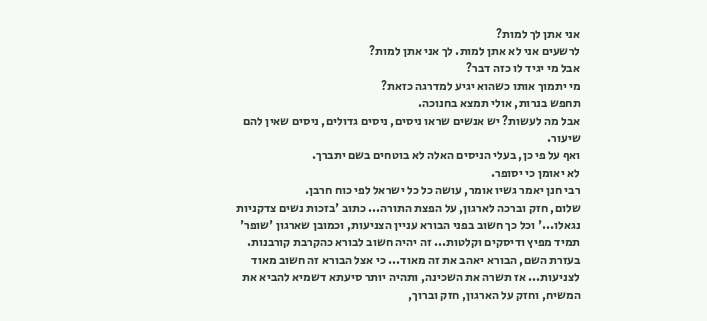אני אתן לך למות?
לרשעים אני לא אתן למות. לך אני אתן למות?
אבל מי יגיד לו כזה דבר?
מי יתמוך אותו כשהוא יגיע למדרגה כזאת?
תחפש בנרות, אולי תמצא בחנוכה.
אבל מה לעשות? יש אנשים שראו ניסים, ניסים גדולים, ניסים שאין להם שיעור.
ואף על פי כן, בעלי הניסים האלה לא בוטחים בשם יתברך.
לא יאומן כי יסופר.
רבי חנן יאמר גשיו אומר, עושה כל כל ישראל לפי כוח חרבן.
שלום, חזק וברכה לארגון, על הפצת התורה... כתוב 'בזכות נשים צדקניות נגאלו...' וכל כך חשוב בפני הבורא עניין הצניעות, וכמובן שארגון 'שופר' תמיד מפיץ ודיסקים וקלטות... זה יהיה חשוב לבורא כהקרבת קורבנות. בעזרת השם, הבורא יאהב את זה מאוד... כי אצל הבורא זה חשוב מאוד לצניעות... אז תשרה את השכינה, ותהיה יותר סיעתא דשמיא להביא את המשיח, וחזק על הארגון, חזק וברוך,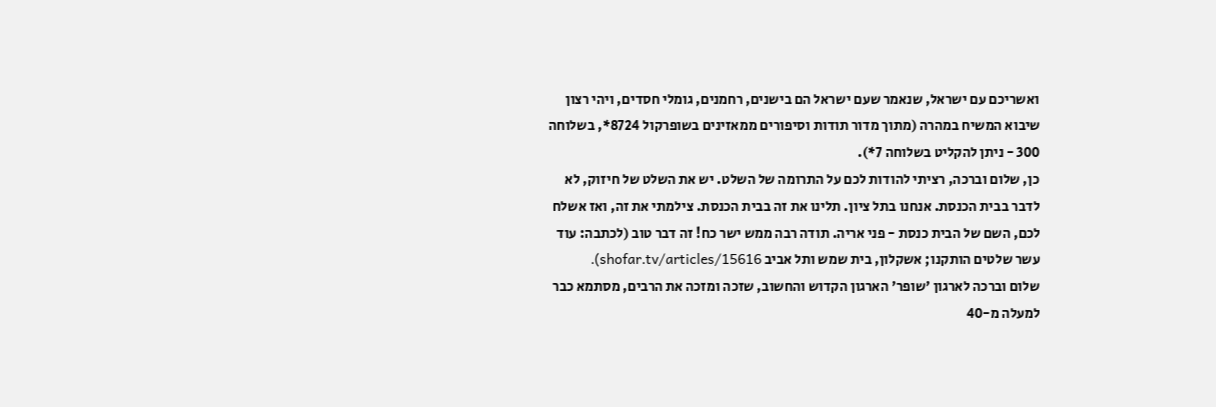ואשריכם עם ישראל, שנאמר שעם ישראל הם בישנים, רחמנים, גומלי חסדים, ויהי רצון שיבוא המשיח במהרה (מתוך מדור תודות וסיפורים ממאזינים בשופרקול 8724*, בשלוחה 300 - ניתן להקליט בשלוחה 7*).
כן, שלום וברכה, רציתי להודות לכם על התרומה של השלט. יש את השלט של חיזוק, לא לדבר בבית הכנסת. אנחנו בתל ציון. תלינו את זה בבית הכנסת. צילמתי את זה, ואז אשלח לכם, השם של הבית כנסת - פני אריה. תודה רבה ממש ישר כח! זה דבר טוב (לכתבה: עוד עשר שלטים הותקנו; אשקלון, בית שמש ותל אביב shofar.tv/articles/15616).
שלום וברכה לארגון 'שופר' הארגון הקדוש והחשוב, שזכה ומזכה את הרבים, מסתמא כבר למעלה מ-40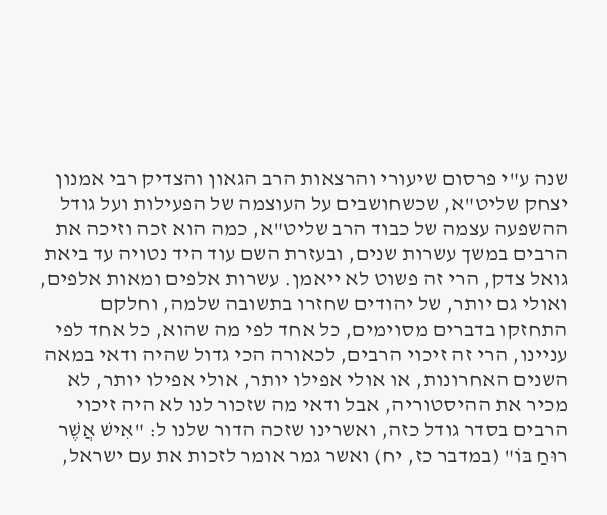שנה ע"י פרסום שיעורי והרצאות הרב הגאון והצדיק רבי אמנון יצחק שליט"א, שכשחושבים על העוצמה של הפעילות ועל גודל ההשפעה עצמה של כבוד הרב שליט"א, כמה הוא זכה וזיכה את הרבים במשך עשרות שנים, ובעזרת השם עוד היד נטויה עד ביאת גואל צדק, הרי זה פשוט לא ייאמן. עשרות אלפים ומאות אלפים, ואולי גם יותר, של יהודים שחזרו בתשובה שלמה, וחלקם התחזקו בדברים מסוימים, כל אחד לפי מה שהוא, כל אחד לפי עניינו, הרי זה זיכוי הרבים, לכאורה הכי גדול שהיה ודאי במאה השנים האחרונות, או אולי אפילו יותר, אולי אפילו יותר, לא מכיר את ההיסטוריה, אבל ודאי מה שזכור לנו לא היה זיכוי הרבים בסדר גודל כזה, ואשרינו שזכה הדור שלנו ל: "אִישׁ אֲשֶׁר רוּחַ בּוֹ" (במדבר כז, יח) ואשר גמר אומר לזכות את עם ישראל,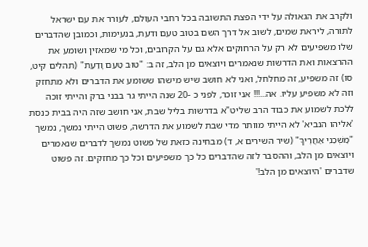ולקרב את הגאולה על ידי הפצת התשובה בכל רחבי העולם, לעורר את עם ישראל לתורה, ליראת שמים, לשוב אל דרך השם בטוב טעם ודעת, בנעימות, וכמובן שהדברים שלו משפיעים לא רק על הרחוקים אלא גם על הקרובים, וכל מי שמאזין ושומע את ההרצאות ואת הדרשות שנאמרים ויוצאים מן הלב, זה ב: "טוּב טַעַם וָדַעַת" (תהלים קיט, סו) זה משפיע, זה מחלחל, ואני לא חושב שיש מישהו ששומע את הדברים ולא מתחזק וזה לא משפיע עליו. אה...!!! אני זוכר, לפני כ -20 שנה הייתי גר בבני ברק והייתי זוכה ללכת לשמוע את כבוד הרב שליט"א בדרשות בליל שבת, אני חושב שזה היה בבית כנסת 'אליהו הנביא' לא הייתי מוותר מדי שבת לשמוע את הדרשה, פשוט הייתי נמשך, נמשך "מׇשְׁכֵנִי אַחֲרֶיךָ" (שיר השירים א, ד) מבחינה כזאת של פשוט נמשך לדברים שנאמרים ויוצאים מן הלב, וההסבר לזה שהדברים כל כך משפיעים וכל כך מחזקים. זה פשוט שדברים 'היוצאים מן הלב!'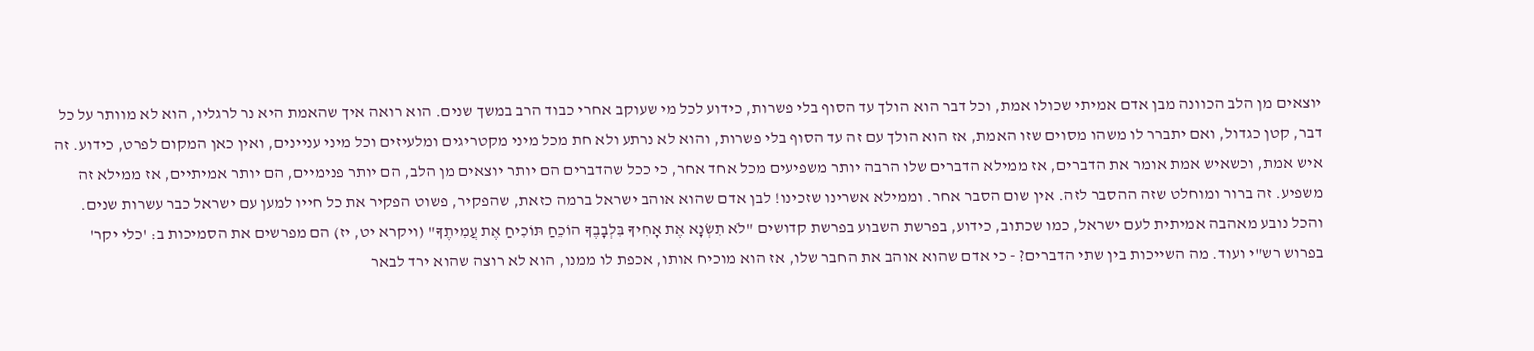יוצאים מן הלב הכוונה מבן אדם אמיתי שכולו אמת, וכל דבר הוא הולך עד הסוף בלי פשרות, כידוע לכל מי שעוקב אחרי כבוד הרב במשך שנים. הוא רואה איך שהאמת היא נר לרגליו, הוא לא מוותר על כל דבר, קטן כגדול, ואם יתברר לו משהו מסוים שזו האמת, אז הוא הולך עם זה עד הסוף בלי פשרות, והוא לא נרתע ולא חת מכל מיני מקטריגים ומלעיזים וכל מיני עניינים, ואין כאן המקום לפרט, כידוע. זה איש אמת, וכשאיש אמת אומר את הדברים, אז ממילא הדברים שלו הרבה יותר משפיעים מכל אחד אחר, כי ככל שהדברים הם יותר יוצאים מן הלב, הם יותר פנימיים, הם יותר אמיתיים, אז ממילא זה משפיע. זה ברור ומוחלט שזה ההסבר לזה. אין שום הסבר אחר. וממילא אשרינו שזכינו! לבן אדם שהוא אוהב ישראל ברמה כזאת, שהפקיר, פשוט הפקיר את כל חייו למען עם ישראל כבר עשרות שנים. והכל נובע מאהבה אמיתית לעם ישראל, כמו שכתוב, כידוע, בפרשת השבוע בפרשת קדושים "לֹא תִשְׂנָא אֶת אָחִיךָ בִּלְבָבֶךָ הוֹכֵחַ תּוֹכִיחַ אֶת עֲמִיתֶךָ" (ויקרא יט, יז) הם מפרשים את הסמיכות ב: 'כלי יקר' בפרוש רש"י ועוד. מה השייכות בין שתי הדברים? - כי אדם שהוא אוהב את החבר שלו, אז הוא מוכיח אותו, אכפת לו ממנו, הוא לא רוצה שהוא ירד לבאר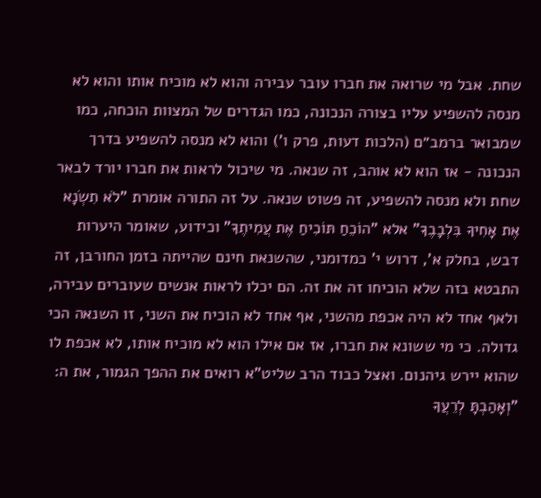שחת. אבל מי שרואה את חברו עובר עבירה והוא לא מוכיח אותו והוא לא מנסה להשפיע עליו בצורה הנכונה, כמו הגדרים של המצוות הוכחה, כמו שמבואר ברמב״ם (הלכות דעות, פרק ו') והוא לא מנסה להשפיע בדרך הנכונה - אז הוא לא אוהב, זה שנאה. מי שיכול לראות את חברו יורד לבאר שחת ולא מנסה להשפיע, זה פשוט שנאה. על זה התורה אומרת "לֹא תִשְׂנָא אֶת אָחִיךָ בִּלְבָבֶךָ" אלא "הוֹכֵחַ תּוֹכִיחַ אֶת עֲמִיתֶךָ" וכידוע, שאומר היערות דבש, בחלק א', דרוש י' כמדומני, שהשנאת חינם שהייתה בזמן החורבן, זה התבטא בזה שלא הוכיחו זה את זה. הם יכלו לראות אנשים שעוברים עבירה, ולאף אחד לא היה אכפת מהשני, אף אחד לא הוכיח את השני, זו השנאה הכי גדולה. כי מי ששונא את חברו, אז אם אילו הוא לא מוכיח אותו, לא אכפת לו שהוא יירש גיהנום. ואצל כבוד הרב שליט"א רואים את ההפך הגמור, את ה: "וְאָהַבְתָּ לְרֵעֲךָ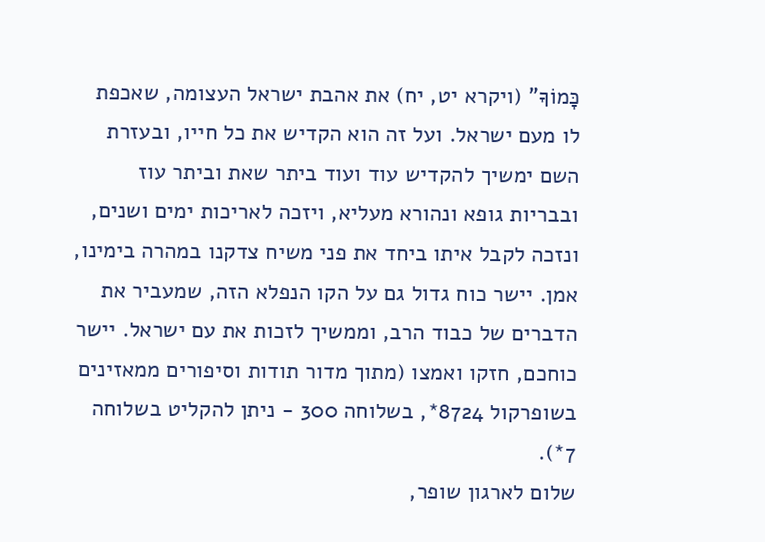כָּמוֹךָ" (ויקרא יט, יח) את אהבת ישראל העצומה, שאכפת לו מעם ישראל. ועל זה הוא הקדיש את כל חייו, ובעזרת השם ימשיך להקדיש עוד ועוד ביתר שאת וביתר עוז ובבריות גופא ונהורא מעליא, ויזכה לאריכות ימים ושנים, ונזכה לקבל איתו ביחד את פני משיח צדקנו במהרה בימינו, אמן. יישר כוח גדול גם על הקו הנפלא הזה, שמעביר את הדברים של כבוד הרב, וממשיך לזכות את עם ישראל. יישר כוחכם, חזקו ואמצו (מתוך מדור תודות וסיפורים ממאזינים בשופרקול 8724*, בשלוחה 300 - ניתן להקליט בשלוחה 7*).
שלום לארגון שופר,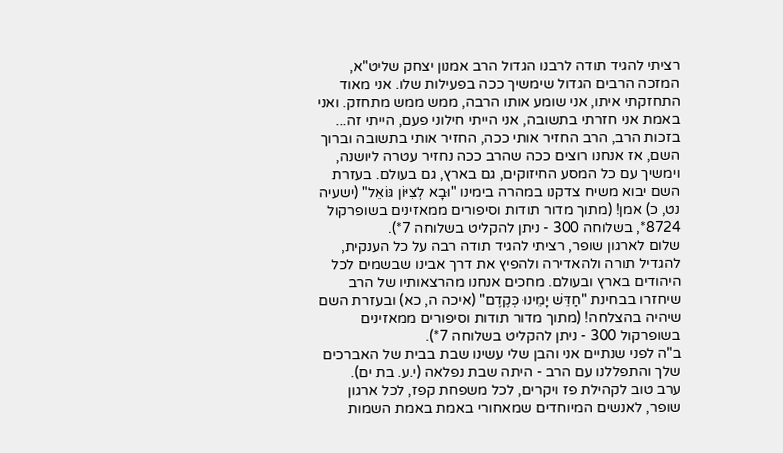רציתי להגיד תודה לרבנו הגדול הרב אמנון יצחק שליט"א, המזכה הרבים הגדול שימשיך ככה בפעילות שלו. אני מאוד התחזקתי איתו, אני שומע אותו הרבה, ממש ממש מתחזק. ואני באמת אני חזרתי בתשובה, אני הייתי חילוני פעם, הייתי זה... בזכות הרב, הרב החזיר אותי ככה, החזיר אותי בתשובה וברוך השם, אז אנחנו רוצים ככה שהרב ככה נחזיר עטרה ליושנה, וימשיך עם כל המסע החיזוקים, גם בארץ, גם בעולם. בעזרת השם יבוא משיח צדקנו במהרה בימינו "וּבָא לְצִיּוֹן גּוֹאֵל" (ישעיה נט, כ) אמן! (מתוך מדור תודות וסיפורים ממאזינים בשופרקול 8724*, בשלוחה 300 - ניתן להקליט בשלוחה 7*).
שלום לארגון שופר, רציתי להגיד תודה רבה על כל הענקית, להגדיל תורה ולהאדירה ולהפיץ את דרך אבינו שבשמים לכל היהודים בארץ ובעולם. מחכים אנחנו מהרצאותיו של הרב שיחזרו בבחינת "חַדֵּשׁ יָמֵינוּ כְּקֶדֶם" (איכה ה, כא) ובעזרת השם שיהיה בהצלחה! (מתוך מדור תודות וסיפורים ממאזינים בשופרקול 300 - ניתן להקליט בשלוחה 7*).
ב"ה לפני שנתיים אני והבן שלי עשינו שבת בבית של האברכים שלך והתפללנו עם הרב - היתה שבת נפלאה (י.ע. בת ים).
ערב טוב לקהילת פז ויקרים, לכל משפחת קפז, לכל ארגון שופר, לאנשים המיוחדים שמאחורי באמת באמת השמות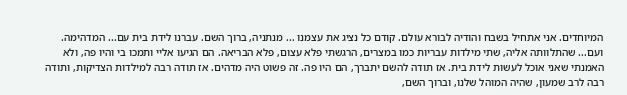המיוחדים. אני אתחיל בשבח והודיה לבורא עולם. קודם כל נציג את עצמנו ... מנתניה, ברוך השם. עברנו לידת בית עם... המדהימה. ועם... שהתלוותה אליה, שתי מילדות עבריות כמו במצרים, הרגשתי פלא עצום, פלא הבריאה. הם הגיעו אליי ותמכו בי והיו פה, ולא האמנתי שאני אוכל לעשות לידת בית. אז תודה להשם יתברך, הם היו פה. זה פשוט היה מדהים. אז תודה רבה למילדות הצדיקות, ותודה רבה לרב שמעון, שהיה המוהל שלנו, וברוך השם,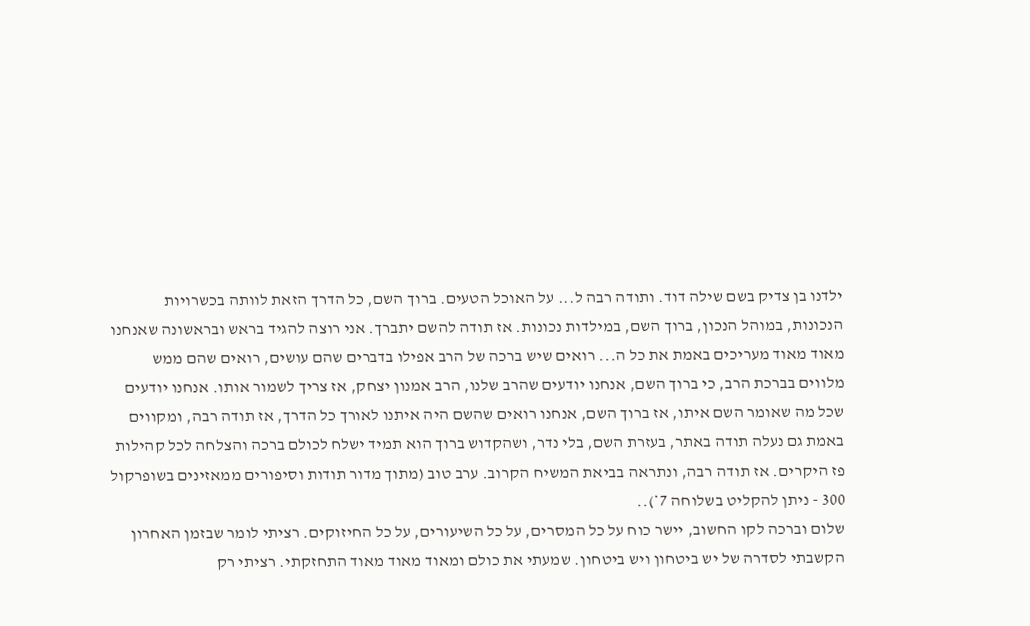ילדנו בן צדיק בשם שילה דוד. ותודה רבה ל... על האוכל הטעים. ברוך השם, כל הדרך הזאת לוותה בכשרויות הנכונות, במוהל הנכון, ברוך השם, במילדות נכונות. אז תודה להשם יתברך. אני רוצה להגיד בראש ובראשונה שאנחנו מאוד מאוד מעריכים באמת את כל ה... רואים שיש ברכה של הרב אפילו בדברים שהם עושים, רואים שהם ממש מלווים בברכת הרב, כי ברוך השם, אנחנו יודעים שהרב שלנו, הרב אמנון יצחק, אז צריך לשמור אותו. אנחנו יודעים שכל מה שאומר השם איתו, אז ברוך השם, אנחנו רואים שהשם היה איתנו לאורך כל הדרך, אז תודה רבה, ומקווים באמת גם נעלה תודה באתר, בעזרת השם, בלי נדר, ושהקדוש ברוך הוא תמיד ישלח לכולם ברכה והצלחה לכל קהילות פז היקרים. אז תודה רבה, ונתראה בביאת המשיח הקרוב. ערב טוב (מתוך מדור תודות וסיפורים ממאזינים בשופרקול 300 - ניתן להקליט בשלוחה 7*)..
שלום וברכה לקו החשוב, יישר כוח על כל המסרים, על כל השיעורים, על כל החיזוקים. רציתי לומר שבזמן האחרון הקשבתי לסדרה של יש ביטחון ויש ביטחון. שמעתי את כולם ומאוד מאוד מאוד התחזקתי. רציתי רק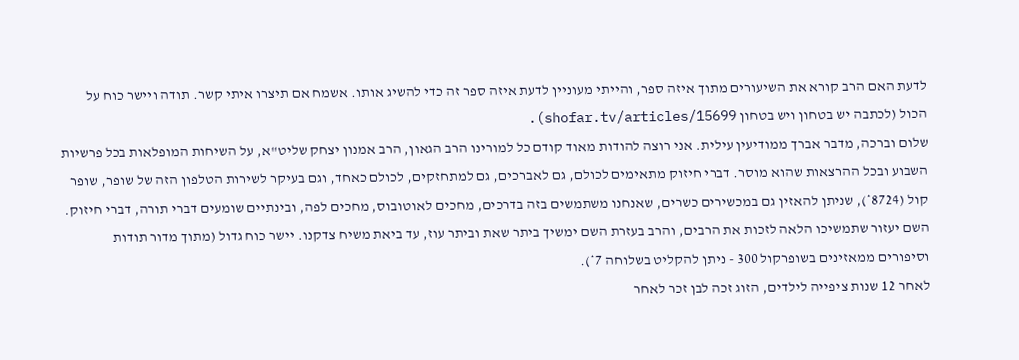לדעת האם הרב קורא את השיעורים מתוך איזה ספר, והייתי מעוניין לדעת איזה ספר זה כדי להשיג אותו. אשמח אם תיצרו איתי קשר. תודה ויישר כוח על הכול (לכתבה יש בטחון ויש בטחון shofar.tv/articles/15699).
שלום וברכה, מדבר אברך ממודיעין עילית. אני רוצה להודות מאוד קודם כל למורינו הרב הגאון, הרב אמנון יצחק שליט"א, על השיחות המופלאות בכל פרשיות השבוע ובכל ההרצאות שהוא מוסר. דברי חיזוק מתאימים לכולם, גם לאברכים, גם למתחזקים, לכולם כאחד, וגם בעיקר לשירות הטלפון הזה של שופר, שופר קול (8724*), שניתן להאזין גם במכשירים כשרים, שאנחנו משתמשים בזה בדרכים, מחכים לאוטובוס, מחכים לפה, ובינתיים שומעים דברי תורה, דברי חיזוק. השם יעזור שתמשיכו הלאה לזכות את הרבים, והרב בעזרת השם ימשיך ביתר שאת וביתר עוז, עד ביאת משיח צדקנו. יישר כוח גדול (מתוך מדור תודות וסיפורים ממאזינים בשופרקול 300 - ניתן להקליט בשלוחה 7*).
לאחר 12 שנות ציפייה לילדים, הזוג זכה לבן זכר לאחר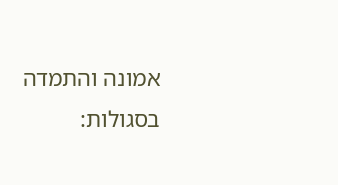אמונה והתמדה בסגולות: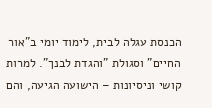הכנסת עגלה לבית, לימוד יומי ב"אור החיים" וסגולת "והגדת לבנך". למרות קושי וניסיונות – הישועה הגיעה, והם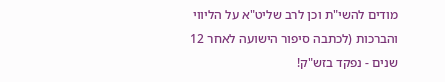מודים להשי"ת וכן לרב שליט"א על הליווי והברכות (לכתבה סיפור הישועה לאחר 12 שנים - נפקד בזש"ק!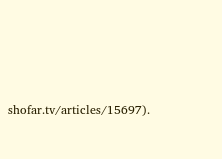shofar.tv/articles/15697).